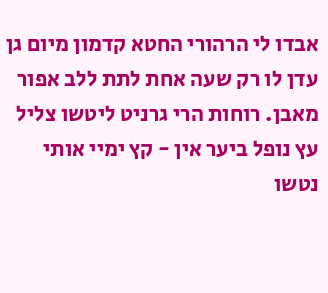אבדו לי הרהורי החטא קדמון מיום גן עדן לו רק שעה אחת לתת ללב אפור מאבן. רוחות הרי גרניט ליטשו צליל עץ נופל ביער אין - קץ ימיי אותי נטשו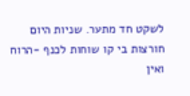לשקט חד מתער. שניות היום חורצות בי קו שוחות לכנף -הרוח ואין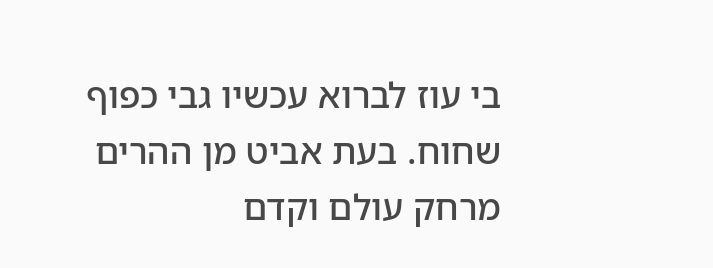בי עוז לברוא עכשיו גבי כפוף שחוח. בעת אביט מן ההרים מרחק עולם וקדם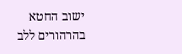ישוב החטא בהרהורים ללב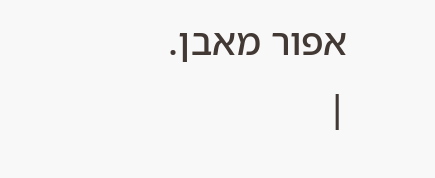אפור מאבן.
|